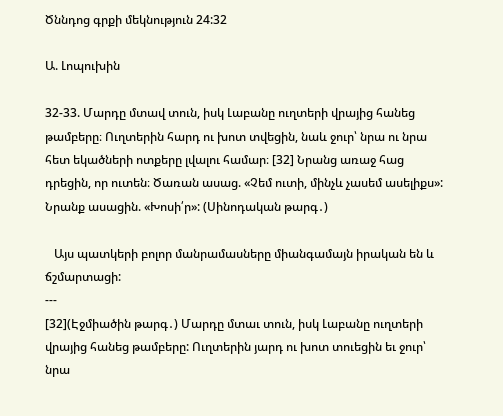Ծննդոց գրքի մեկնություն 24:32

Ա. Լոպուխին

32-33. Մարդը մտավ տուն, իսկ Լաբանը ուղտերի վրայից հանեց թամբերը։ Ուղտերին հարդ ու խոտ տվեցին, նաև ջուր՝ նրա ու նրա հետ եկածների ոտքերը լվալու համար։ [32] Նրանց առաջ հաց դրեցին, որ ուտեն։ Ծառան ասաց. «Չեմ ուտի, մինչև չասեմ ասելիքս»: Նրանք ասացին. «Խոսի՛ր»: (Սինոդական թարգ․)

   Այս պատկերի բոլոր մանրամասները միանգամայն իրական են և ճշմարտացի:
---
[32](Էջմիածին թարգ․) Մարդը մտաւ տուն, իսկ Լաբանը ուղտերի վրայից հանեց թամբերը: Ուղտերին յարդ ու խոտ տուեցին եւ ջուր՝ նրա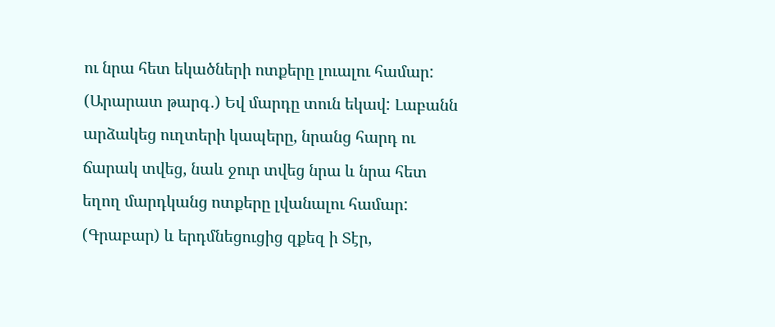ու նրա հետ եկածների ոտքերը լուալու համար:
(Արարատ թարգ․) Եվ մարդը տուն եկավ: Լաբանն արձակեց ուղտերի կապերը, նրանց հարդ ու ճարակ տվեց, նաև ջուր տվեց նրա և նրա հետ եղող մարդկանց ոտքերը լվանալու համար:
(Գրաբար) և երդմնեցուցից զքեզ ի Տէր,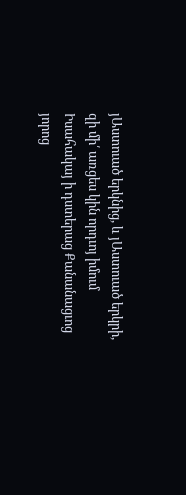յԱստուած երկնից, և յԱստուած երկրի, զի մի՛ առցես կին որդւոյ իմում Իսահակայ ի դստերաց Քանանացւոց յորոց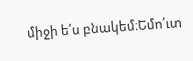միջի ե՛ս բնակեմ։Եմո՛ւտ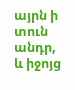այրն ի տուն անդր, և իջոյց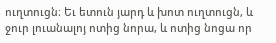ուղտուցն։ Եւ ետուն յարդ և խոտ ուղտուցն, և ջուր լուանալոյ ոտից նորա, և ոտից նոցա որ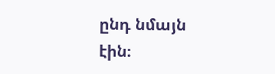ընդ նմայն էին։